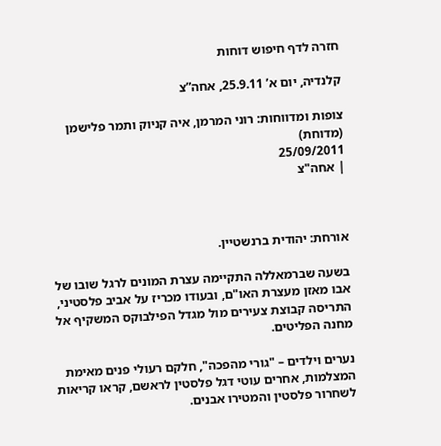חזרה לדף חיפוש דוחות

קלנדיה, יום א’ 25.9.11, אחה”צ

צופות ומדווחות: רוני המרמן, איה קניוק ותמר פלישמן (מדוחת)
25/09/2011
| אחה"צ



אורחת: יהודית ברנשטיין.

בשעה שברמאללה התקיימה עצרת המונים לרגל שובו של אבו מאזן מעצרת האו"ם, ובעודו מכריז על אביב פלסטיני, התריסה קבוצת צעירים מול מגדל הפילבוקס המשקיף אל מחנה הפליטים.

נערים וילדים – "גורי מהפכה", חלקם רעולי פנים מאימת המצלמות, אחרים עוטי דגל פלסטין לראשם, קראו קריאות לשחרור פלסטין והמטירו אבנים.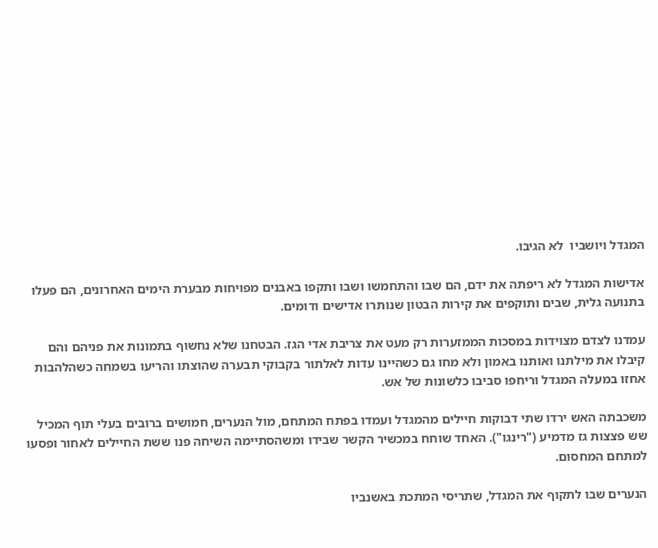המגדל ויושביו  לא הגיבו.

אדישות המגדל לא ריפתה את ידם, הם שבו והתחמשו ושבו ותקפו באבנים מפויחות מבערת הימים האחרונים, הם פעלו בתנועה גלית, שבים ותוקפים את קירות הבטון שנותרו אדישים ודומים.

עמדנו לצדם מצוידות במסכות הממזערות רק מעט את צריבת אדי הגז. הבטחנו שלא נחשוף בתמונות את פניהם והם קיבלו את מילתנו ואותנו באמון ולא מחו גם כשהיינו עדות לאלתור בקבוקי תבערה שהוצתו והריעו בשמחה כשהלהבות אחזו במעלה המגדל וריחפו סביבו כלשונות של אש.

משכבתה האש ירדו שתי דבוקות חיילים מהמגדל ועמדו בפתח המתחם, מול הנערים, חמושים ברובים בעלי תוף המכיל שש פצצות גז מדמיע ("רינגו"). האחד שוחח במכשיר הקשר שבידו ומשהסתיימה השיחה פנו ששת החיילים לאחור ופסעו למתחם המחסום.

הנערים שבו לתקוף את המגדל, שתריסי המתכת באשנביו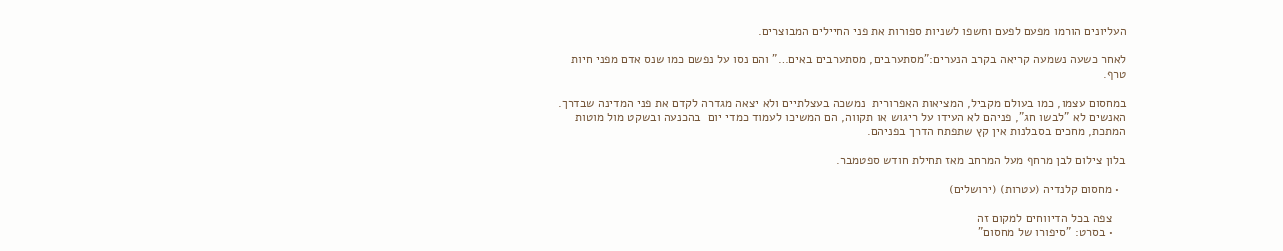העליונים הורמו מפעם לפעם וחשפו לשניות ספורות את פני החיילים המבוצרים.

לאחר כשעה נשמעה קריאה בקרב הנערים:"מסתערבים, מסתערבים באים…" והם נסו על נפשם כמו שנס אדם מפני חיות טרף.

במחסום עצמו, כמו בעולם מקביל, המציאות האפרורית  נמשכה בעצלתיים ולא יצאה מגדרה לקדם את פני המדינה שבדרך. האנשים לא "לבשו חג", פניהם לא העידו על ריגוש או תקווה, הם המשיכו לעמוד כמדי יום  בהכנעה ובשקט מול מוטות המתכת, מחכים בסבלנות אין קץ שתפתח הדרך בפניהם.

בלון צילום לבן מרחף מעל המרחב מאז תחילת חודש ספטמבר.

  • מחסום קלנדיה (עטרות) (ירושלים)

    צפה בכל הדיווחים למקום זה
    • בסרט: "סיפורו של מחסום"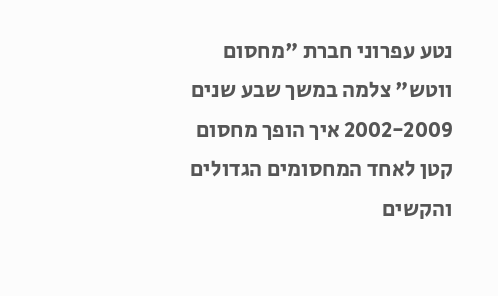נטע עפרוני חברת "מחסום ווטש" צלמה במשך שבע שנים 2002-2009 איך הופך מחסום קטן לאחד המחסומים הגדולים והקשים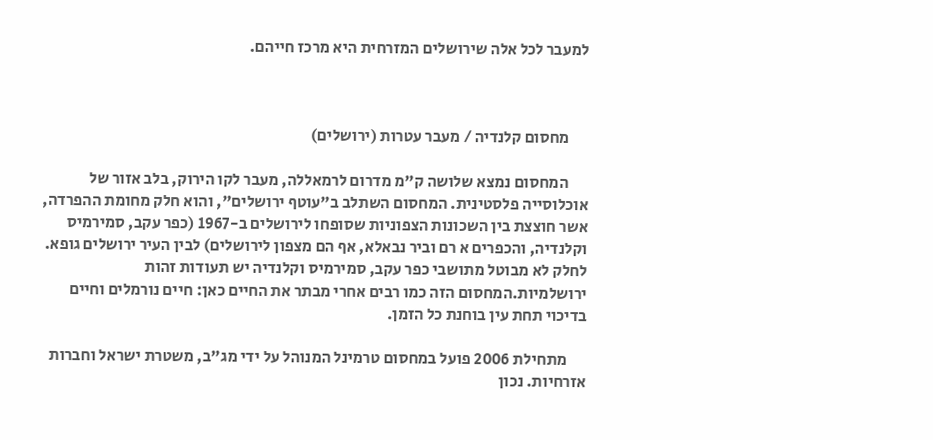למעבר לכל אלה שירושלים המזרחית היא מרכז חייהם.



      מחסום קלנדיה / מעבר עטרות (ירושלים)

      המחסום נמצא שלושה ק"מ מדרום לרמאללה, מעבר לקו הירוק, בלב אזור של אוכלוסייה פלסטינית. המחסום השתלב ב"עוטף ירושלים", והוא חלק מחומת ההפרדה, אשר חוצצת בין השכונות הצפוניות שסופחו לירושלים ב-1967 (כפר עקב, סמירמיס וקלנדיה, והכפרים א רם וביר נבאלא, אף הם מצפון לירושלים) לבין העיר ירושלים גופא. לחלק לא מבוטל מתושבי כפר עקב, סמירמיס וקלנדיה יש תעודות זהות ירושלמיות.המחסום הזה כמו רבים אחרי מבתר את החיים כאן: חיים נורמלים וחיים בדיכוי תחת עין בוחנת כל הזמן.

      מתחילת 2006 פועל במחסום טרמינל המנוהל על ידי מג"ב, משטרת ישראל וחברות אזרחיות. נכון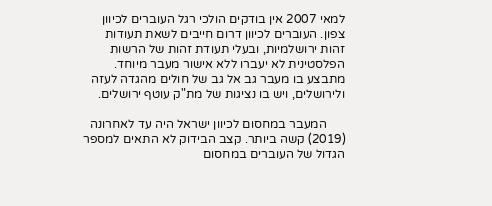למאי 2007 אין בודקים הולכי רגל העוברים לכיוון צפון. העוברים לכיוון דרום חייבים לשאת תעודות זהות ירושלמיות, ובעלי תעודת זהות של הרשות הפלסטינית לא יעברו ללא אישור מעבר מיוחד. מתבצע בו מעבר גב אל גב של חולים מהגדה לעזה ולירושלים, ויש בו נציגות של מת"ק עוטף ירושלים.

      המעבר במחסום לכיוון ישראל היה עד לאחרונה  (2019) קשה ביותר. קצב הבידוק לא התאים למספר הגדול של העוברים במחסום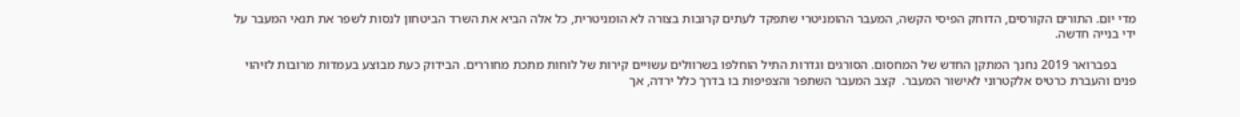מדי יום. התורים הקורסים, הדוחק הפיסי הקשה, המעבר ההומניטרי שתפקד לעתים קרובות בצורה לא הומניטרית, כל אלה הביא את השרד הביטחון לנסות לשפר את תנאי המעבר על ידי בנייה חדשה.

      בפברואר 2019 נחנך המתקן החדש של המחסום. הסורגים וגדרות התיל הוחלפו בשרוולים עשויים קירות של לוחות מתכת מחוררים. הבידוק כעת מבוצע בעמדות מרובות לזיהוי פנים והעברת כרטיס אלקטרוני לאישור המעבר.  קצב המעבר השתפר והצפיפות בו בדרך כלל ירדה, אך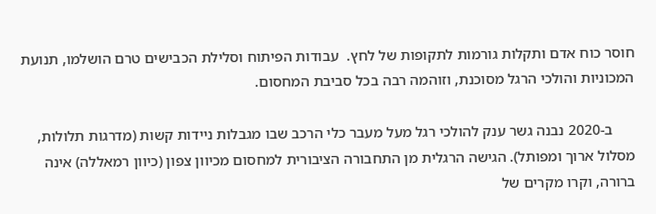חוסר כוח אדם ותקלות גורמות לתקופות של לחץ.  עבודות הפיתוח וסלילת הכבישים טרם הושלמו, תנועת המכוניות והולכי הרגל מסוכנת, וזוהמה רבה בכל סביבת המחסום.

      ב-2020 נבנה גשר ענק להולכי רגל מעל מעבר כלי הרכב שבו מגבלות ניידות קשות (מדרגות תלולות, מסלול ארוך ומפותל). הגישה הרגלית מן התחבורה הציבורית למחסום מכיוון צפון (כיוון רמאללה) אינה ברורה, וקרו מקרים של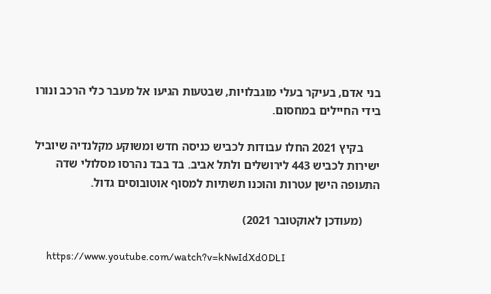בני אדם, בעיקר בעלי מוגבלויות, שבטעות הגיעו אל מעבר כלי הרכב ונורו בידי החיילים במחסום.

      בקיץ 2021 החלו עבודות לכביש כניסה חדש ומשוקע מקלנדיה שיוביל ישירות לכביש 443 לירושלים ולתל אביב. בד בבד נהרסו מסלולי שדה התעופה הישן עטרות והוכנו תשתיות למסוף אוטובוסים גדול.

      (מעודכן לאוקטובר 2021)

      https://www.youtube.com/watch?v=kNwIdXd0DLI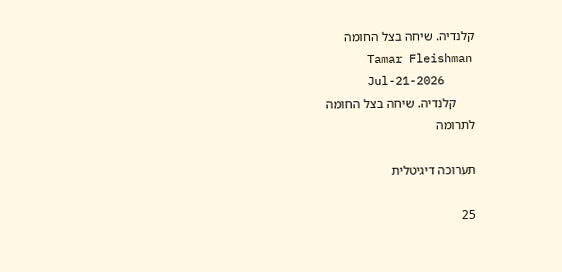קלנדיה. שיחה בצל החומה
      Tamar Fleishman
      Jul-21-2026
      קלנדיה. שיחה בצל החומה
לתרומה

תערוכה דיגיטלית

25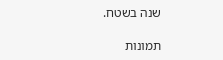שנה בשטח.

תמונות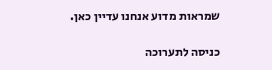שמראות מדוע אנחנו עדיין כאן.

כניסה לתערוכה